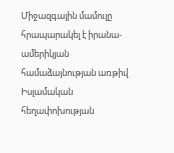Միջազգային մամուլը հրապարակել է իրանա-ամերիկյան համաձայնության առթիվ Իսլամական հեղափոխության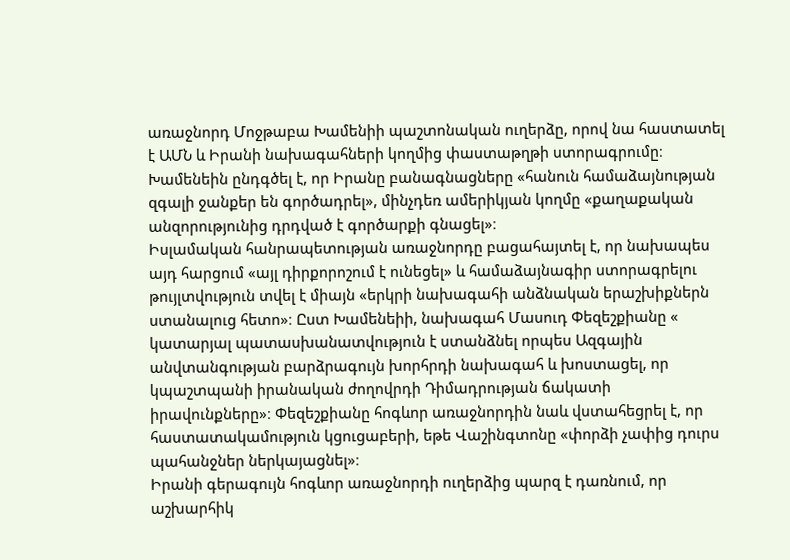առաջնորդ Մոջթաբա Խամենիի պաշտոնական ուղերձը, որով նա հաստատել է ԱՄՆ և Իրանի նախագահների կողմից փաստաթղթի ստորագրումը։ Խամենեին ընդգծել է, որ Իրանը բանագնացները «հանուն համաձայնության զգալի ջանքեր են գործադրել», մինչդեռ ամերիկյան կողմը «քաղաքական անզորությունից դրդված է գործարքի գնացել»։
Իսլամական հանրապետության առաջնորդը բացահայտել է, որ նախապես այդ հարցում «այլ դիրքորոշում է ունեցել» և համաձայնագիր ստորագրելու թույլտվություն տվել է միայն «երկրի նախագահի անձնական երաշխիքներն ստանալուց հետո»։ Ըստ Խամենեիի, նախագահ Մասուդ Փեզեշքիանը « կատարյալ պատասխանատվություն է ստանձնել որպես Ազգային անվտանգության բարձրագույն խորհրդի նախագահ և խոստացել, որ կպաշտպանի իրանական ժողովրդի Դիմադրության ճակատի իրավունքները»։ Փեզեշքիանը հոգևոր առաջնորդին նաև վստահեցրել է, որ հաստատակամություն կցուցաբերի, եթե Վաշինգտոնը «փորձի չափից դուրս պահանջներ ներկայացնել»։
Իրանի գերագույն հոգևոր առաջնորդի ուղերձից պարզ է դառնում, որ աշխարհիկ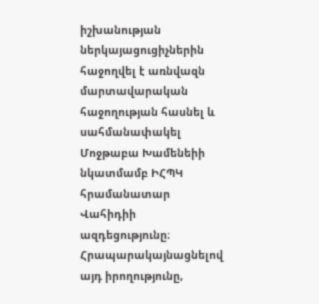իշխանության ներկայացուցիչներին հաջողվել է առնվազն մարտավարական հաջողության հասնել և սահմանափակել Մոջթաբա Խամենեիի նկատմամբ ԻՀՊԿ հրամանատար Վահիդիի ազդեցությունը։ Հրապարակայնացնելով այդ իրողությունը,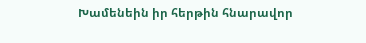Խամենեին իր հերթին հնարավոր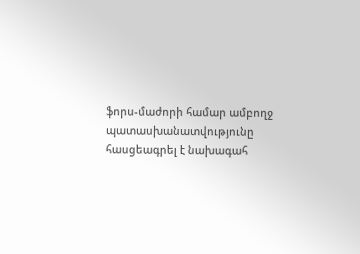ֆորս-մաժորի համար ամբողջ պատասխանատվությունը հասցեագրել է նախագահ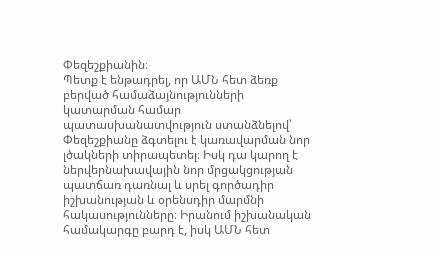Փեզեշքիանին։
Պետք է ենթադրել, որ ԱՄՆ հետ ձեռք բերված համաձայնությունների կատարման համար պատասխանատվություն ստանձնելով՝ Փեզեշքիանը ձգտելու է կառավարման նոր լծակների տիրապետել։ Իսկ դա կարող է ներվերնախավային նոր մրցակցության պատճառ դառնալ և սրել գործադիր իշխանության և օրենսդիր մարմնի հակասությունները։ Իրանում իշխանական համակարգը բարդ է, իսկ ԱՄՆ հետ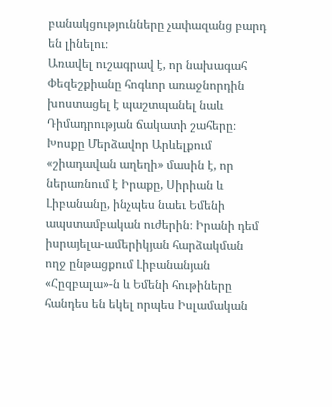բանակցությունները չափազանց բարդ են լինելու։
Առավել ուշագրավ է, որ նախագահ Փեզեշքիանը հոգևոր առաջնորդին խոստացել է պաշտպանել նաև Դիմադրության ճակատի շահերը։ Խոսքը Մերձավոր Արևելքում «շիադավան աղեղի» մասին է, որ ներառնում է Իրաքը, Սիրիան և Լիբանանը, ինչպես նաեւ Եմենի ապստամբական ուժերին։ Իրանի դեմ իսրայելա-ամերիկյան հարձակման ողջ ընթացքում Լիբանանյան «Հըզբալա»-ն և Եմենի հութիները հանդես են եկել որպես Իսլամական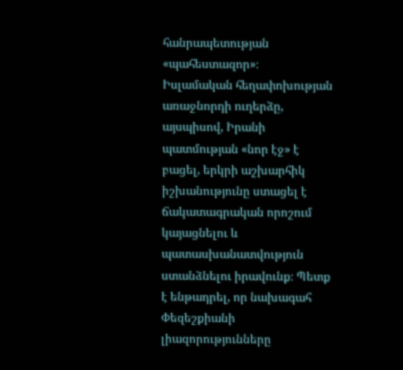հանրապետության «պահեստազոր»։
Իսլամական հեղափոխության առաջնորդի ուղերձը, այսպիսով, Իրանի պատմության «նոր էջ» է բացել, երկրի աշխարհիկ իշխանությունը ստացել է ճակատագրական որոշում կայացնելու և պատասխանատվություն ստանձնելու իրավունք։ Պետք է ենթադրել, որ նախագահ Փեզեշքիանի լիազորությունները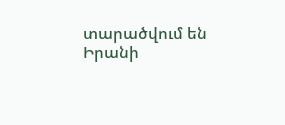տարածվում են Իրանի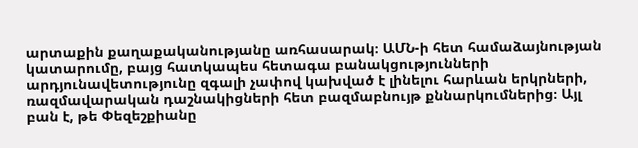արտաքին քաղաքականությանը առհասարակ։ ԱՄՆ-ի հետ համաձայնության կատարումը, բայց հատկապես հետագա բանակցությունների արդյունավետությունը զգալի չափով կախված է լինելու հարևան երկրների, ռազմավարական դաշնակիցների հետ բազմաբնույթ քննարկումներից։ Այլ բան է, թե Փեզեշքիանը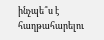ինչպե՞ս է հաղթահարելու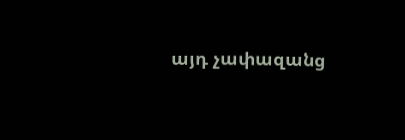այդ չափազանց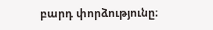բարդ փորձությունը։